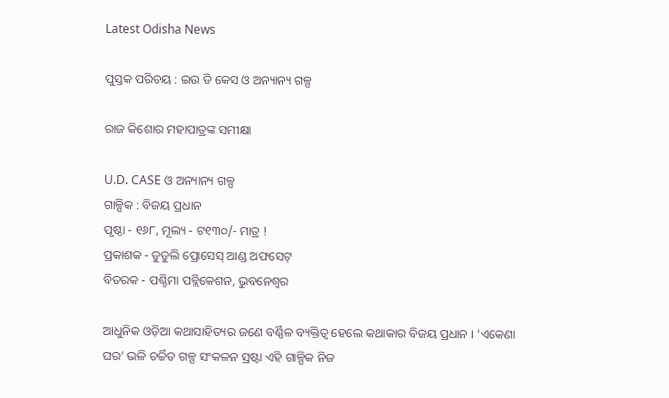Latest Odisha News

ପୁସ୍ତକ ପରିଚୟ : ଇଉ ଡି କେସ ଓ ଅନ୍ୟାନ୍ୟ ଗଳ୍ପ

ରାଜ କିଶୋର ମହାପାତ୍ରଙ୍କ ସମୀକ୍ଷା

U.D. CASE ଓ ଅନ୍ୟାନ୍ୟ ଗଳ୍ପ
ଗାଳ୍ପିକ : ବିଜୟ ପ୍ରଧାନ
ପୃଷ୍ଠା ‐ ୧୬୮, ମୂଲ୍ୟ ‐ ଟ୧୩୦/- ମାତ୍ର !
ପ୍ରକାଶକ ‐ ଡୁଡୁଲି ପ୍ରୋସେସ୍ ଆଣ୍ଡ ଅଫସେଟ୍
ବିତରକ ‐ ପଶ୍ଚିମା ପବ୍ଲିକେଶନ, ଭୁବନେଶ୍ବର

ଆଧୁନିକ ଓଡ଼ିଆ କଥାସାହିତ୍ୟର ଜଣେ ବର୍ଣ୍ଣିଳ ବ୍ୟକ୍ତିତ୍ବ ହେଲେ କଥାକାର ବିଜୟ ପ୍ରଧାନ । ‘ଏକେଣା ଘର’ ଭଳି ଚର୍ଚ୍ଚିତ ଗଳ୍ପ ସଂକଳନ ସ୍ରଷ୍ଟା ଏହି ଗାଳ୍ପିକ ନିଜ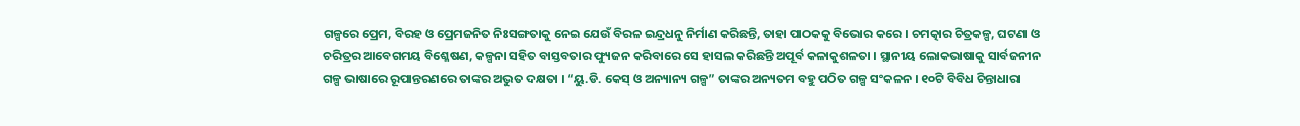ଗଳ୍ପରେ ପ୍ରେମ, ବିରହ ଓ ପ୍ରେମଜନିତ ନିଃସଙ୍ଗତାକୁ ନେଇ ଯେଉଁ ବିରଳ ଇନ୍ଦ୍ରଧନୁ ନିର୍ମାଣ କରିଛନ୍ତି, ତାହା ପାଠକକୁ ବିଭୋର କରେ । ଚମତ୍କାର ଚିତ୍ରକଳ୍ପ, ଘଟଣା ଓ ଚରିତ୍ରର ଆବେଗମୟ ବିଶ୍ଳେଷଣ, କଳ୍ପନା ସହିତ ବାସ୍ତବତାର ଫ୍ୟୁଜନ କରିବାରେ ସେ ହାସଲ କରିଛନ୍ତି ଅପୂର୍ବ କଳାକୁଶଳତା । ସ୍ଥାନୀୟ ଲୋକଭାଷାକୁ ସାର୍ବଜନୀନ ଗଳ୍ପ ଭାଷାରେ ରୂପାନ୍ତରଣରେ ତାଙ୍କର ଅଦ୍ଭୁତ ଦକ୍ଷତା । “ୟୁ.ଡି. କେସ୍ ଓ ଅନ୍ୟାନ୍ୟ ଗଳ୍ପ” ତାଙ୍କର ଅନ୍ୟତମ ବହୁ ପଠିତ ଗଳ୍ପ ସଂକଳନ । ୧୦ଟି ବିବିଧ ଚିନ୍ତାଧାରା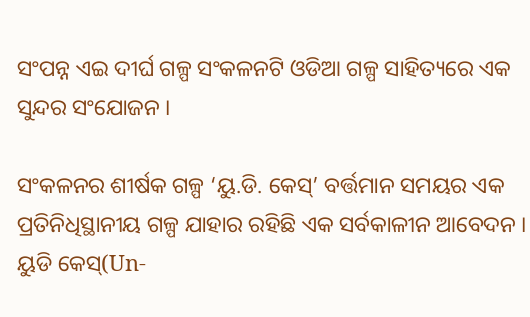ସଂପନ୍ନ ଏଇ ଦୀର୍ଘ ଗଳ୍ପ ସଂକଳନଟି ଓଡିଆ ଗଳ୍ପ ସାହିତ୍ୟରେ ଏକ ସୁନ୍ଦର ସଂଯୋଜନ ।

ସଂକଳନର ଶୀର୍ଷକ ଗଳ୍ପ ‘ୟୁ.ଡି. କେସ୍’ ବର୍ତ୍ତମାନ ସମୟର ଏକ ପ୍ରତିନିଧିସ୍ଥାନୀୟ ଗଳ୍ପ ଯାହାର ରହିଛି ଏକ ସର୍ବକାଳୀନ ଆବେଦନ । ୟୁଡି କେସ୍(Un-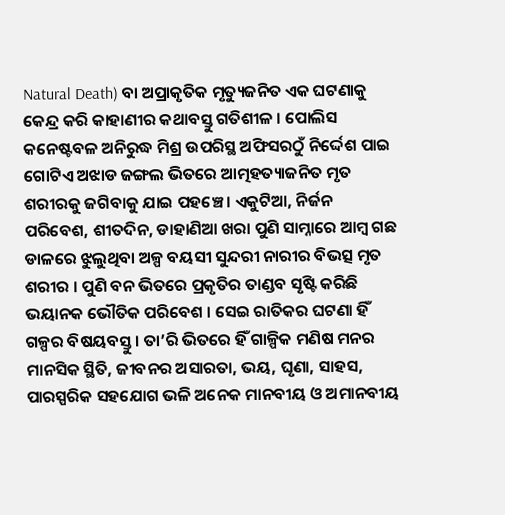Natural Death) ବା ଅପ୍ରାକୃତିକ ମୃତ୍ୟୁଜନିତ ଏକ ଘଟଣାକୁ କେନ୍ଦ୍ର କରି କାହାଣୀର କଥାବସ୍ତୁ ଗତିଶୀଳ । ପୋଲିସ କନେଷ୍ଟବଳ ଅନିରୁଦ୍ଧ ମିଶ୍ର ଉପରିସ୍ଥ ଅଫିସରଠୁଁ ନିର୍ଦ୍ଦେଶ ପାଇ ଗୋଟିଏ ଅଝାଡ ଜଙ୍ଗଲ ଭିତରେ ଆତ୍ମହତ୍ୟାଜନିତ ମୃତ ଶରୀରକୁ ଜଗିବାକୁ ଯାଇ ପହଞ୍ଚେ । ଏକୁଟିଆ, ନିର୍ଜନ ପରିବେଶ, ଶୀତଦିନ, ଡାହାଣିଆ ଖରା ପୁଣି ସାମ୍ନାରେ ଆମ୍ବ ଗଛ ଡାଳରେ ଝୁଲୁଥିବା ଅଳ୍ପ ବୟସୀ ସୁନ୍ଦରୀ ନାରୀର ବିଭତ୍ସ ମୃତ ଶରୀର । ପୁଣି ବନ ଭିତରେ ପ୍ରକୃତିର ତାଣ୍ଡବ ସୃଷ୍ଟି କରିଛି ଭୟାନକ ଭୌତିକ ପରିବେଶ । ସେଇ ରାତିକର ଘଟଣା ହିଁ ଗଳ୍ପର ବିଷୟବସ୍ତୁ । ତା’ରି ଭିତରେ ହିଁ ଗାଳ୍ପିକ ମଣିଷ ମନର ମାନସିକ ସ୍ଥିତି, ଜୀବନର ଅସାରତା, ଭୟ, ଘୃଣା, ସାହସ, ପାରସ୍ପରିକ ସହଯୋଗ ଭଳି ଅନେକ ମାନବୀୟ ଓ ଅମାନବୀୟ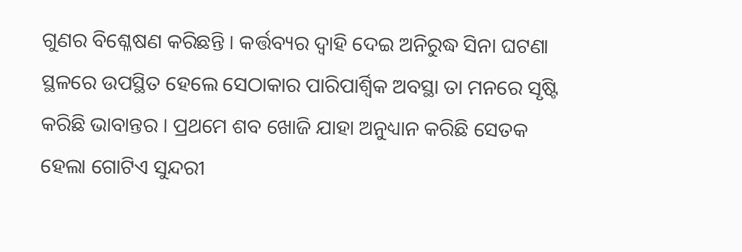ଗୁଣର ବିଶ୍ଳେଷଣ କରିଛନ୍ତି । କର୍ତ୍ତବ୍ୟର ଦ୍ବାହି ଦେଇ ଅନିରୁଦ୍ଧ ସିନା ଘଟଣା ସ୍ଥଳରେ ଉପସ୍ଥିତ ହେଲେ ସେଠାକାର ପାରିପାର୍ଶ୍ବିକ ଅବସ୍ଥା ତା ମନରେ ସୃଷ୍ଟି କରିଛି ଭାବାନ୍ତର । ପ୍ରଥମେ ଶବ ଖୋଜି ଯାହା ଅନୁଧ୍ୟାନ କରିଛି ସେତକ ହେଲା ଗୋଟିଏ ସୁନ୍ଦରୀ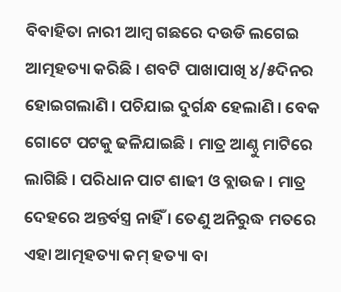ବିବାହିତା ନାରୀ ଆମ୍ବ ଗଛରେ ଦଉଡି ଲଗେଇ ଆତ୍ମହତ୍ୟା କରିଛି । ଶବଟି ପାଖାପାଖି ୪/୫ଦିନର ହୋଇଗଲାଣି । ପଚିଯାଇ ଦୁର୍ଗନ୍ଧ ହେଲାଣି । ବେକ ଗୋଟେ ପଟକୁ ଢଳିଯାଇଛି । ମାତ୍ର ଆଣ୍ଠୁ ମାଟିରେ ଲାଗିଛି । ପରିଧାନ ପାଟ ଶାଢୀ ଓ ବ୍ଲାଉଜ । ମାତ୍ର ଦେହରେ ଅନ୍ତର୍ବସ୍ତ୍ର ନାହିଁ । ତେଣୁ ଅନିରୁଦ୍ଧ ମତରେ ଏହା ଆତ୍ମହତ୍ୟା କମ୍ ହତ୍ୟା ବା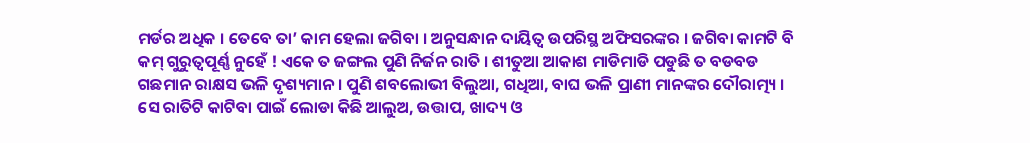ମର୍ଡର ଅଧିକ । ତେବେ ତା’ କାମ ହେଲା ଜଗିବା । ଅନୁସନ୍ଧାନ ଦାୟିତ୍ବ ଉପରିସ୍ଥ ଅଫିସରଙ୍କର । ଜଗିବା କାମଟି ବି କମ୍ ଗୁରୁତ୍ବପୂର୍ଣ୍ଣ ନୁହେଁ ! ଏକେ ତ ଜଙ୍ଗଲ ପୁଣି ନିର୍ଜନ ରାତି । ଶୀତୁଆ ଆକାଶ ମାଡିମାଡି ପଡୁଛି ତ ବଡବଡ ଗଛମାନ ରାକ୍ଷସ ଭଳି ଦୃଶ୍ୟମାନ । ପୁଣି ଶବଲୋଭୀ ବିଲୁଆ, ଗଧିଆ, ବାଘ ଭଳି ପ୍ରାଣୀ ମାନଙ୍କର ଦୌରାତ୍ମ୍ୟ । ସେ ରାତିଟି କାଟିବା ପାଇଁ ଲୋଡା କିଛି ଆଲୁଅ, ଉତ୍ତାପ, ଖାଦ୍ୟ ଓ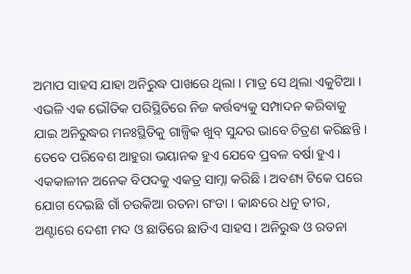ଅମାପ ସାହସ ଯାହା ଅନିରୁଦ୍ଧ ପାଖରେ ଥିଲା । ମାତ୍ର ସେ ଥିଲା ଏକୁଟିଆ । ଏଭଳି ଏକ ଭୌତିକ ପରିସ୍ଥିତିରେ ନିଜ କର୍ତ୍ତବ୍ୟକୁ ସମ୍ପାଦନ କରିବାକୁ ଯାଇ ଅନିରୁଦ୍ଧର ମନଃସ୍ଥିତିକୁ ଗାଳ୍ପିକ ଖୁବ୍ ସୁନ୍ଦର ଭାବେ ଚିତ୍ରଣ କରିଛନ୍ତି । ତେବେ ପରିବେଶ ଆହୁରା ଭୟାନକ ହୁଏ ଯେବେ ପ୍ରବଳ ବର୍ଷା ହୁଏ । ଏକକାଳୀନ ଅନେକ ବିପଦକୁ ଏକତ୍ର ସାମ୍ନା କରିଛି । ଅବଶ୍ୟ ଟିକେ ପରେ ଯୋଗ ଦେଇଛି ଗାଁ ଚଉକିଆ ରତନା ଗଂଡା । କାନ୍ଧରେ ଧନୁ ତୀର, ଅଣ୍ଟାରେ ଦେଶୀ ମଦ ଓ ଛାତିରେ ଛାତିଏ ସାହସ । ଅନିରୁଦ୍ଧ ଓ ରତନା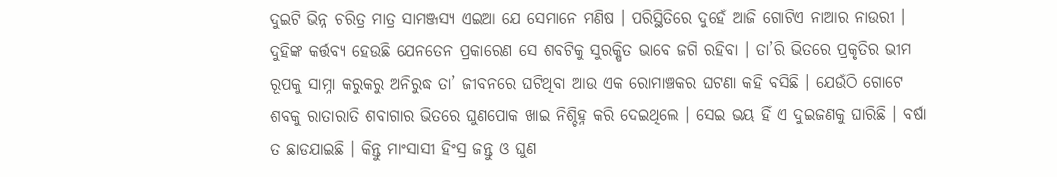ଦୁଇଟି ଭିନ୍ନ ଚରିତ୍ର ମାତ୍ର ସାମଞ୍ଜସ୍ୟ ଏଇଆ ଯେ ସେମାନେ ମଣିଷ । ପରିସ୍ଥିତିରେ ଦୁହେଁ ଆଜି ଗୋଟିଏ ନାଆର ନାଉରୀ । ଦୁହିଙ୍କ କର୍ତ୍ତବ୍ୟ ହେଉଛି ଯେନତେନ ପ୍ରକାରେଣ ସେ ଶବଟିକୁ ସୁରକ୍ଷିତ ଭାବେ ଜଗି ରହିବା । ତା’ରି ଭିତରେ ପ୍ରକୃତିର ଭୀମ ରୂପକୁ ସାମ୍ନା କରୁକରୁ ଅନିରୁଦ୍ଧ ତା’ ଜୀବନରେ ଘଟିଥିବା ଆଉ ଏକ ରୋମାଞ୍ଚକର ଘଟଣା କହି ବସିଛି । ଯେଉଁଠି ଗୋଟେ ଶବକୁ ରାତାରାତି ଶବାଗାର ଭିତରେ ଘୁଣପୋକ ଖାଇ ନିଶ୍ଚିହ୍ନ କରି ଦେଇଥିଲେ । ସେଇ ଭୟ ହିଁ ଏ ଦୁଇଜଣକୁ ଘାରିଛି । ବର୍ଷା ତ ଛାଡଯାଇଛି । କିନ୍ତୁ ମାଂସାସୀ ହିଂସ୍ର ଜନ୍ତୁ ଓ ଘୁଣ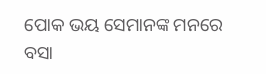ପୋକ ଭୟ ସେମାନଙ୍କ ମନରେ ବସା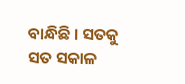ବାନ୍ଧିଛି । ସତକୁ ସତ ସକାଳ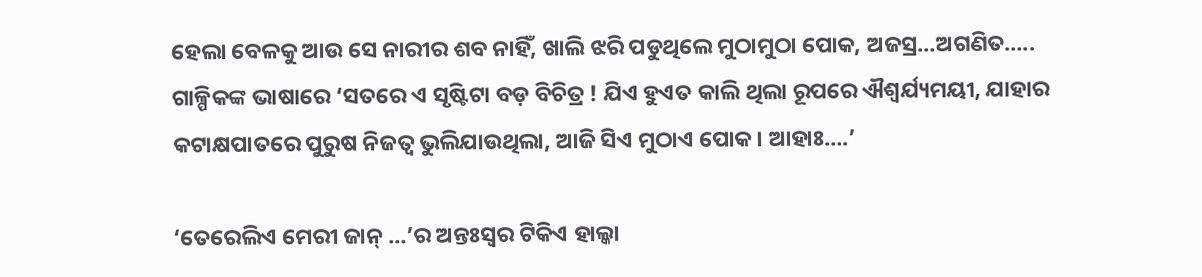ହେଲା ବେଳକୁ ଆଉ ସେ ନାରୀର ଶବ ନାହିଁ, ଖାଲି ଝରି ପଡୁଥିଲେ ମୁଠାମୁଠା ପୋକ, ଅଜସ୍ର…ଅଗଣିତ…..
ଗାଳ୍ପିକଙ୍କ ଭାଷାରେ ‘ସତରେ ଏ ସୃଷ୍ଟିଟା ବଡ଼ ବିଚିତ୍ର ! ଯିଏ ହୁଏତ କାଲି ଥିଲା ରୂପରେ ଐଶ୍ବର୍ଯ୍ୟମୟୀ, ଯାହାର କଟାକ୍ଷପାତରେ ପୁରୁଷ ନିଜତ୍ବ ଭୁଲିଯାଉଥିଲା, ଆଜି ସିଏ ମୁଠାଏ ପୋକ। ଆହାଃ….’

‘ତେରେଲିଏ ମେରୀ ଜାନ୍ …’ର ଅନ୍ତଃସ୍ବର ଟିକିଏ ହାଲ୍କା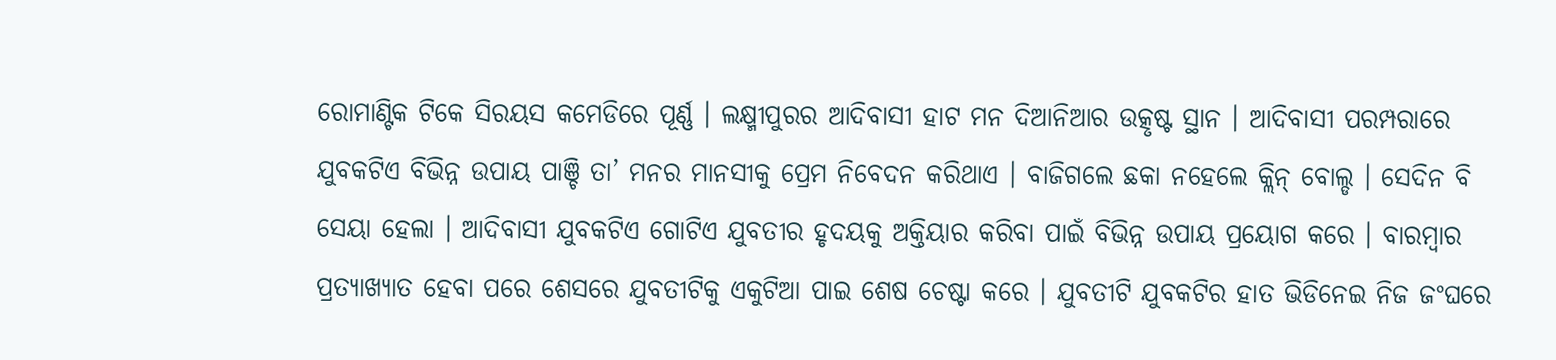ରୋମାଣ୍ଟିକ ଟିକେ ସିରୟସ କମେଡିରେ ପୂର୍ଣ୍ଣ । ଲକ୍ଷ୍ମୀପୁରର ଆଦିବାସୀ ହାଟ ମନ ଦିଆନିଆର ଉତ୍କୃଷ୍ଟ ସ୍ଥାନ । ଆଦିବାସୀ ପରମ୍ପରାରେ ଯୁବକଟିଏ ବିଭିନ୍ନ ଉପାୟ ପାଞ୍ଚି ତା’ ମନର ମାନସୀକୁ ପ୍ରେମ ନିବେଦନ କରିଥାଏ । ବାଜିଗଲେ ଛକା ନହେଲେ କ୍ଲିନ୍ ବୋଲ୍ଡ । ସେଦିନ ବି ସେୟା ହେଲା । ଆଦିବାସୀ ଯୁବକଟିଏ ଗୋଟିଏ ଯୁବତୀର ହୃଦୟକୁ ଅକ୍ତିୟାର କରିବା ପାଇଁ ବିଭିନ୍ନ ଉପାୟ ପ୍ରୟୋଗ କରେ । ବାରମ୍ବାର ପ୍ରତ୍ୟାଖ୍ୟାତ ହେବା ପରେ ଶେସରେ ଯୁବତୀଟିକୁ ଏକୁଟିଆ ପାଇ ଶେଷ ଚେଷ୍ଟା କରେ । ଯୁବତୀଟି ଯୁବକଟିର ହାତ ଭିଡିନେଇ ନିଜ ଜଂଘରେ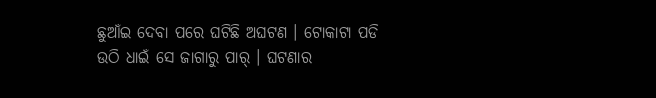ଛୁଆଁଇ ଦେବା ପରେ ଘଟିଛି ଅଘଟଣ । ଟୋକାଟା ପଡି ଉଠି ଧାଇଁ ସେ ଜାଗାରୁ ପାର୍ । ଘଟଣାର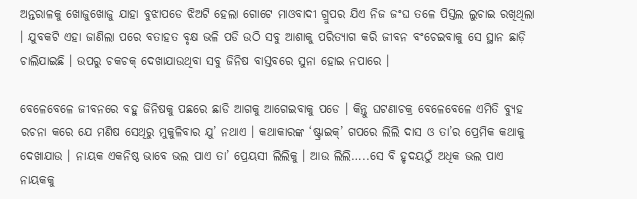ଅନ୍ତରାଳକୁ ଖୋଜୁଖୋଜୁ ଯାହା ବୁଝାପଡେ ଝିଅଟି ହେଲା ଗୋଟେ ମାଓବାଦୀ ଗ୍ରୁପର ଯିଏ ନିଜ ଜଂଘ ତଳେ ପିସ୍ତଲ ଲୁଚାଇ ରଖିଥିଲା । ଯୁବକଟି ଏହା ଜାଣିଲା ପରେ ବତାହତ ବୃକ୍ଷ ଭଳି ପଡି ଉଠି ସବୁ ଆଶାକୁ ପରିତ୍ୟାଗ କରି ଜୀବନ ବଂଚେଇବାକୁ ସେ ସ୍ଥାନ ଛାଡ଼ି ଚାଲିଯାଇଛି । ଉପରୁ ଚକଚକ୍ ଦେଖାଯାଉଥିବା ସବୁ ଜିନିଷ ବାସ୍ତବରେ ସୁନା ହୋଇ ନପାରେ ।

ବେଳେବେଳେ ଜୀବନରେ ବହୁ ଜିନିଷକୁ ପଛରେ ଛାଡି ଆଗକୁ ଆଗେଇବାକୁ ପଡେ । କିନ୍ତୁ ଘଟଣାଚକ୍ର ବେଳେବେଳେ ଏମିତି ବ୍ୟୁହ ରଚନା କରେ ଯେ ମଣିଷ ସେଥିରୁ ମୁକୁଳିବାର ଯୁ’ ନଥାଏ । କଥାକାରଙ୍କ ‘ଷ୍ଟ୍ରାଇକ୍’ ଗପରେ ଲିଲି ଦାସ ଓ ତା’ର ପ୍ରେମିକ କଥାକୁ ଦେଖାଯାଉ । ନାୟକ ଏକନିଷ୍ଠ ଭାବେ ଭଲ ପାଏ ତା’ ପ୍ରେୟସୀ ଲିଲିକୁ । ଆଉ ଲିଲି…..ସେ ବି ହୃଦୟଠୁଁ ଅଧିକ ଭଲ ପାଏ ନାୟକକୁ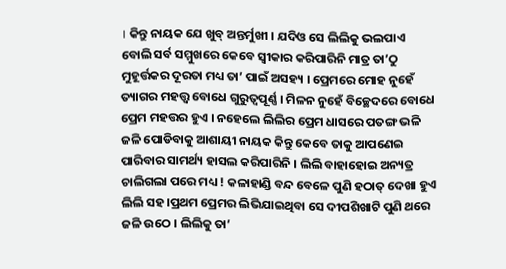। କିନ୍ତୁ ନାୟକ ଯେ ଖୁବ୍ ଅନ୍ତର୍ମୁଖୀ । ଯଦିଓ ସେ ଲିଲିକୁ ଭଲପାଏ ବୋଲି ସର୍ବ ସମ୍ମୁଖରେ କେବେ ସ୍ବୀକାର କରିପାରିନି ମାତ୍ର ତା’ଠୁ ମୁହୂର୍ତ୍ତକର ଦୂରତା ମଧ୍ୟ ତା’ ପାଇଁ ଅସହ୍ୟ । ପ୍ରେମରେ ମୋହ ନୁହେଁ ତ୍ୟାଗର ମହତ୍ତ୍ବ ବୋଧେ ଗୁରୁତ୍ବପୂର୍ଣ୍ଣ । ମିଳନ ନୁହେଁ ବିଚ୍ଛେଦରେ ବୋଧେ ପ୍ରେମ ମହତ୍ତର ହୁଏ । ନହେଲେ ଲିଲିର ପ୍ରେମ ଧାସରେ ପତଙ୍ଗ ଭଳି ଜଳି ପୋଡିବାକୁ ଆଶାୟୀ ନାୟକ କିନ୍ତୁ କେବେ ତାକୁ ଆପଣେଇ ପାରିବାର ସାମର୍ଥ୍ୟ ହାସଲ କରିପାରିନି । ଲିଲି ବାହାହୋଇ ଅନ୍ୟତ୍ର ଚାଲିଗଲା ପରେ ମଧ୍ୟ ! କଳାହାଣ୍ଡି ବନ୍ଦ ବେଳେ ପୁଣି ହଠାତ୍ ଦେଖା ହୁଏ ଲିଲି ସହ ।ପ୍ରଥମ ପ୍ରେମର ଲିଭିଯାଇଥିବା ସେ ଦୀପଶିଖାଟି ପୁଣି ଥରେ ଜଳି ଉଠେ । ଲିଲିକୁ ତା’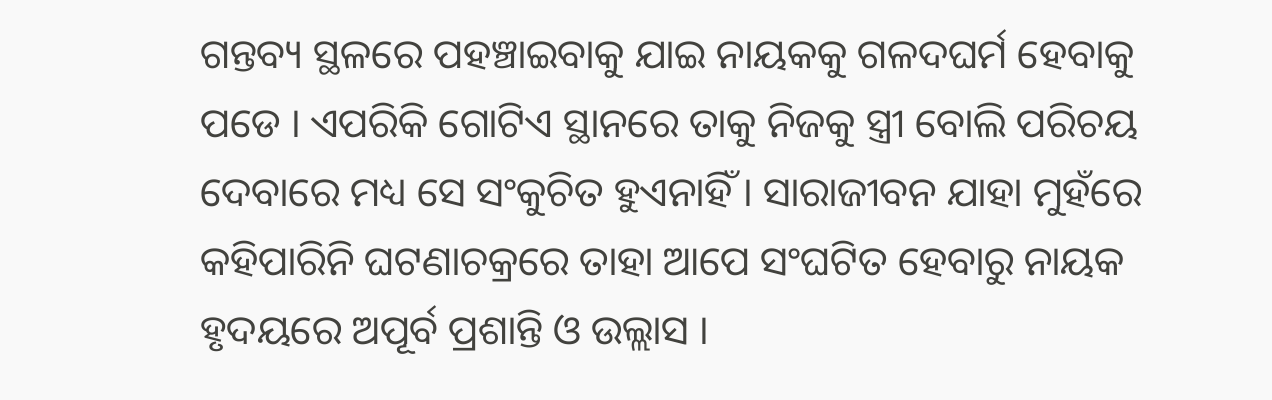ଗନ୍ତବ୍ୟ ସ୍ଥଳରେ ପହଞ୍ଚାଇବାକୁ ଯାଇ ନାୟକକୁ ଗଳଦଘର୍ମ ହେବାକୁ ପଡେ । ଏପରିକି ଗୋଟିଏ ସ୍ଥାନରେ ତାକୁ ନିଜକୁ ସ୍ତ୍ରୀ ବୋଲି ପରିଚୟ ଦେବାରେ ମଧ୍ୟ ସେ ସଂକୁଚିତ ହୁଏନାହିଁ । ସାରାଜୀବନ ଯାହା ମୁହଁରେ କହିପାରିନି ଘଟଣାଚକ୍ରରେ ତାହା ଆପେ ସଂଘଟିତ ହେବାରୁ ନାୟକ ହୃଦୟରେ ଅପୂର୍ବ ପ୍ରଶାନ୍ତି ଓ ଉଲ୍ଲାସ ।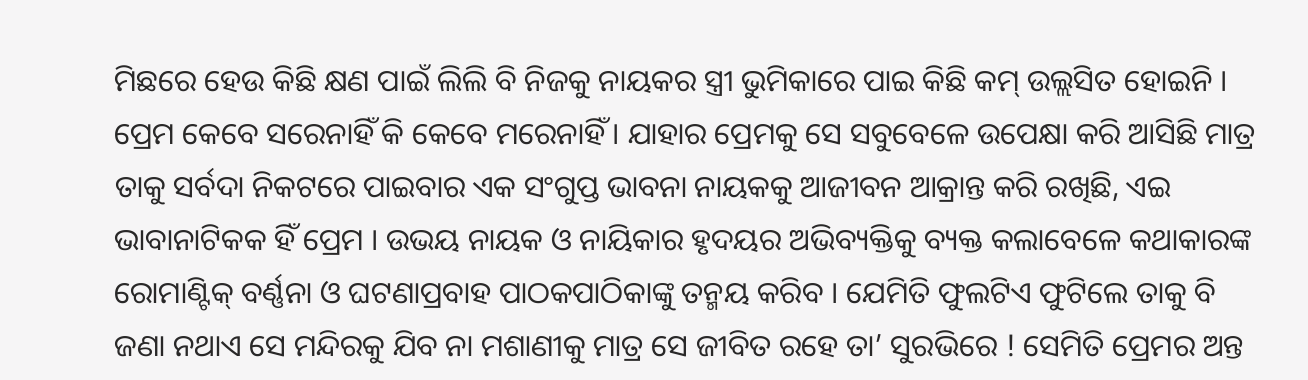ମିଛରେ ହେଉ କିଛି କ୍ଷଣ ପାଇଁ ଲିଲି ବି ନିଜକୁ ନାୟକର ସ୍ତ୍ରୀ ଭୁମିକାରେ ପାଇ କିଛି କମ୍ ଉଲ୍ଲସିତ ହୋଇନି । ପ୍ରେମ କେବେ ସରେନାହିଁ କି କେବେ ମରେନାହିଁ । ଯାହାର ପ୍ରେମକୁ ସେ ସବୁବେଳେ ଉପେକ୍ଷା କରି ଆସିଛି ମାତ୍ର ତାକୁ ସର୍ବଦା ନିକଟରେ ପାଇବାର ଏକ ସଂଗୁପ୍ତ ଭାବନା ନାୟକକୁ ଆଜୀବନ ଆକ୍ରାନ୍ତ କରି ରଖିଛି, ଏଇ ଭାବାନାଟିକକ ହିଁ ପ୍ରେମ । ଉଭୟ ନାୟକ ଓ ନାୟିକାର ହୃଦୟର ଅଭିବ୍ୟକ୍ତିକୁ ବ୍ୟକ୍ତ କଲାବେଳେ କଥାକାରଙ୍କ ରୋମାଣ୍ଟିକ୍ ବର୍ଣ୍ଣନା ଓ ଘଟଣାପ୍ରବାହ ପାଠକପାଠିକାଙ୍କୁ ତନ୍ମୟ କରିବ । ଯେମିତି ଫୁଲଟିଏ ଫୁଟିଲେ ତାକୁ ବି ଜଣା ନଥାଏ ସେ ମନ୍ଦିରକୁ ଯିବ ନା ମଶାଣୀକୁ ମାତ୍ର ସେ ଜୀବିତ ରହେ ତା’ ସୁରଭିରେ ! ସେମିତି ପ୍ରେମର ଅନ୍ତ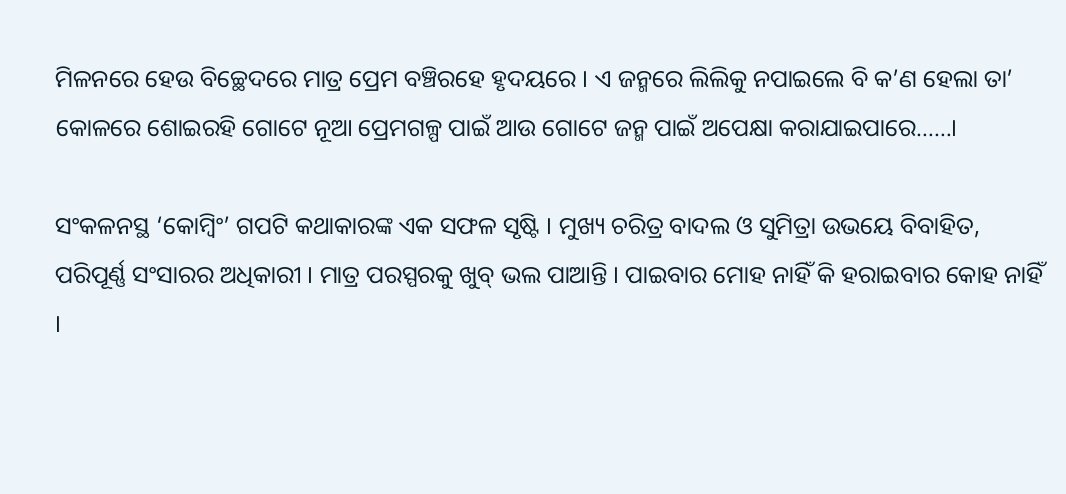ମିଳନରେ ହେଉ ବିଚ୍ଛେଦରେ ମାତ୍ର ପ୍ରେମ ବଞ୍ଚିରହେ ହୃଦୟରେ । ଏ ଜନ୍ମରେ ଲିଲିକୁ ନପାଇଲେ ବି କ’ଣ ହେଲା ତା’ କୋଳରେ ଶୋଇରହି ଗୋଟେ ନୂଆ ପ୍ରେମଗଳ୍ପ ପାଇଁ ଆଉ ଗୋଟେ ଜନ୍ମ ପାଇଁ ଅପେକ୍ଷା କରାଯାଇପାରେ……।

ସଂକଳନସ୍ଥ ‘କୋମ୍ବିଂ’ ଗପଟି କଥାକାରଙ୍କ ଏକ ସଫଳ ସୃଷ୍ଟି । ମୁଖ୍ୟ ଚରିତ୍ର ବାଦଲ ଓ ସୁମିତ୍ରା ଉଭୟେ ବିବାହିତ, ପରିପୂର୍ଣ୍ଣ ସଂସାରର ଅଧିକାରୀ । ମାତ୍ର ପରସ୍ପରକୁ ଖୁବ୍ ଭଲ ପାଆନ୍ତି । ପାଇବାର ମୋହ ନାହିଁ କି ହରାଇବାର କୋହ ନାହିଁ ।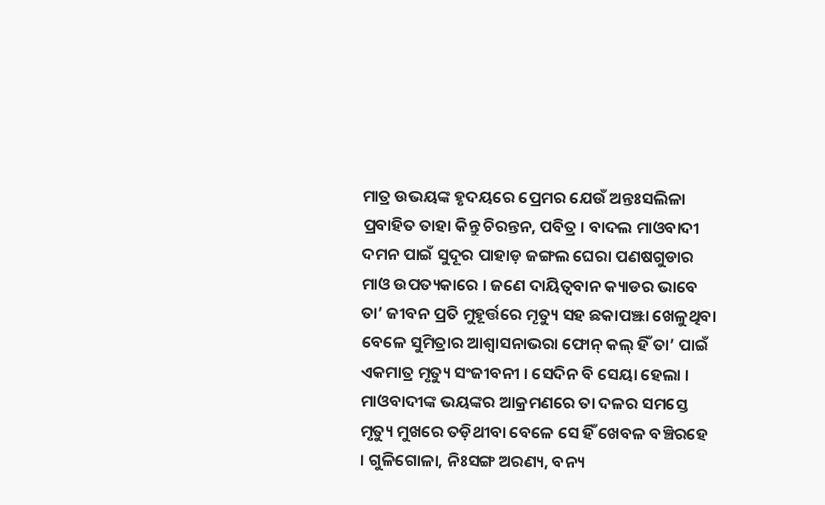ମାତ୍ର ଉଭୟଙ୍କ ହୃଦୟରେ ପ୍ରେମର ଯେଉଁ ଅନ୍ତଃସଲିଳା ପ୍ରବାହିତ ତାହା କିନ୍ତୁ ଚିରନ୍ତନ, ପବିତ୍ର । ବାଦଲ ମାଓବାଦୀ ଦମନ ପାଇଁ ସୁଦୂର ପାହାଡ଼ ଜଙ୍ଗଲ ଘେରା ପଣଷଗୁଡାର ମାଓ ଉପତ୍ୟକାରେ । ଜଣେ ଦାୟିତ୍ବବାନ କ୍ୟାଡର ଭାବେ ତା’ ଜୀବନ ପ୍ରତି ମୁହୂର୍ତ୍ତରେ ମୄତ୍ୟୁ ସହ ଛକାପଞ୍ଝା ଖେଳୁଥିବା ବେଳେ ସୁମିତ୍ରାର ଆଶ୍ବାସନାଭରା ଫୋନ୍ କଲ୍ ହିଁ ତା’ ପାଇଁ ଏକମାତ୍ର ମୃତ୍ୟୁ ସଂଜୀବନୀ । ସେଦିନ ବି ସେୟା ହେଲା । ମାଓବାଦୀଙ୍କ ଭୟଙ୍କର ଆକ୍ରମଣରେ ତା ଦଳର ସମସ୍ତେ ମୃତ୍ୟୁ ମୁଖରେ ତଡ଼ିଥୀବା ବେଳେ ସେ ହିଁ ଖେବଳ ବଞ୍ଚିରହେ । ଗୁଳିଗୋଳା, ନିଃସଙ୍ଗ ଅରଣ୍ୟ, ବନ୍ୟ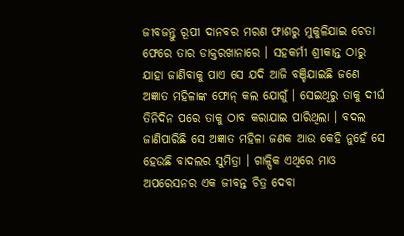ଜୀବଜନ୍ତୁ ରୂପୀ ଦାନବର ମରଣ ଫାଶରୁ ମୁକୁଳିଯାଇ ଚେତା ଫେରେ ତାର ଡାକ୍ତରଖାନାରେ । ସହକର୍ମୀ ଶ୍ରୀକାନ୍ତ ଠାରୁ ଯାହା ଜାଣିବାକୁ ପାଏ ସେ ଯଦି ଆଜି ବଞ୍ଚିଯାଇଛି ଜଣେ ଅଜ୍ଞାତ ମହିଳାଙ୍କ ଫୋନ୍ କଲ ଯୋଗୁଁ । ସେଇଥିରୁ ତାକୁ ଦୀର୍ଘ ତିନିଦିନ ପରେ ତାକୁ ଠାବ କରାଯାଇ ପାରିଥିଲା । ବଦଲ ଜାଣିପାରିଛି ସେ ଅଜ୍ଞାତ ମହିଳା ଜଣକ ଆଉ କେହି ନୁହେଁ ସେ ହେଉଛି ବାଦଲର ସୁମିତ୍ରା । ଗାଳ୍ପିକ ଏଥିରେ ମାଓ ଅପରେସନର ଏକ ଜୀବନ୍ତ ଚିତ୍ର ଦେବା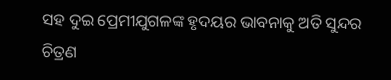ସହ ଦୁଇ ପ୍ରେମୀଯୁଗଳଙ୍କ ହୃଦୟର ଭାବନାକୁ ଅତି ସୁନ୍ଦର ଚିତ୍ରଣ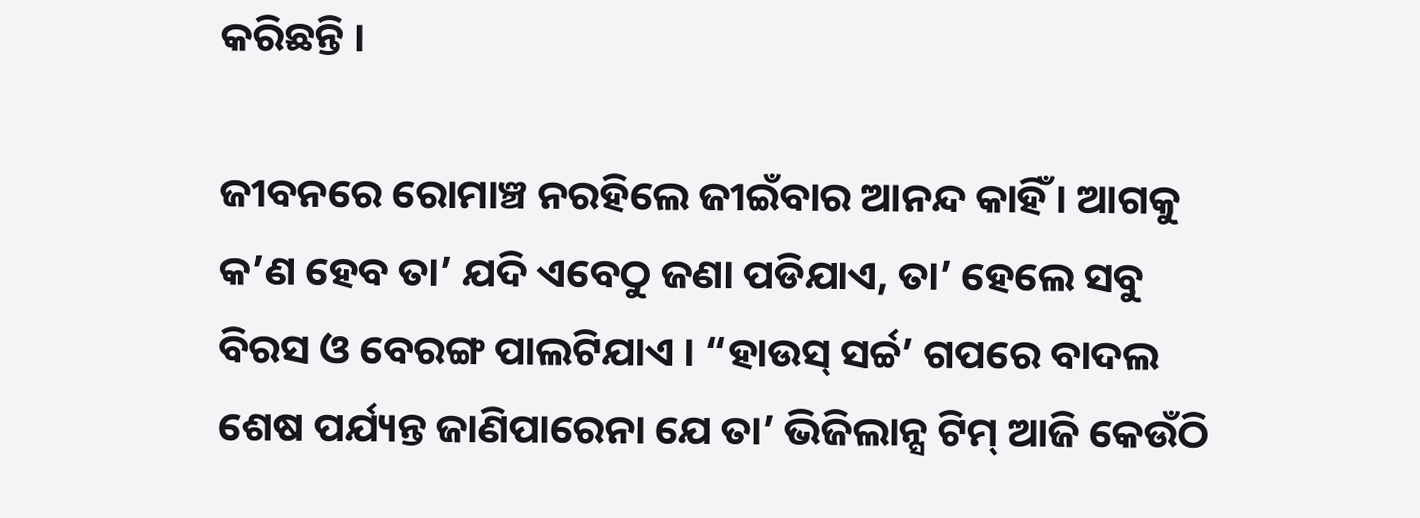କରିଛନ୍ତି ।

ଜୀବନରେ ରୋମାଞ୍ଚ ନରହିଲେ ଜୀଇଁବାର ଆନନ୍ଦ କାହିଁ । ଆଗକୁ କ’ଣ ହେବ ତା’ ଯଦି ଏବେଠୁ ଜଣା ପଡିଯାଏ, ତା’ ହେଲେ ସବୁ ବିରସ ଓ ବେରଙ୍ଗ ପାଲଟିଯାଏ । “ହାଉସ୍ ସର୍ଚ୍ଚ’ ଗପରେ ବାଦଲ ଶେଷ ପର୍ଯ୍ୟନ୍ତ ଜାଣିପାରେନା ଯେ ତା’ ଭିଜିଲାନ୍ସ ଟିମ୍ ଆଜି କେଉଁଠି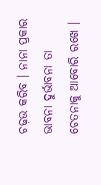ଚଢ଼ଉ କରିବ । ନାନା ପ୍ରକାର ଭାବନା ଦୁର୍ଭାବନା ତା ଚେତନାକୁ ଆବୋରି ରଖେ ।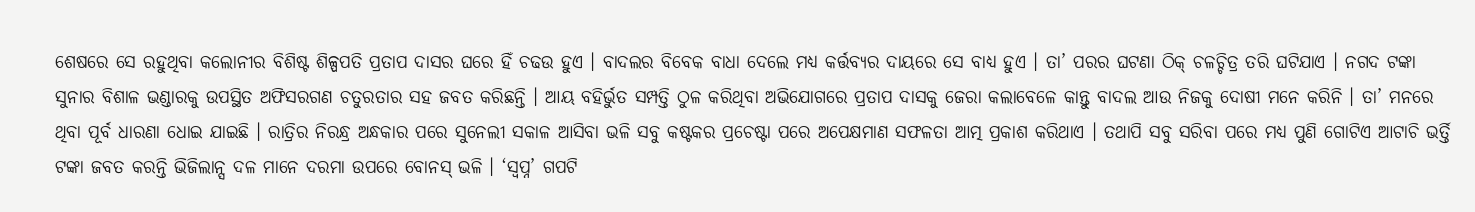ଶେଷରେ ସେ ରହୁଥିବା କଲୋନୀର ବିଶିଷ୍ଟ ଶିଳ୍ପପତି ପ୍ରତାପ ଦାସର ଘରେ ହିଁ ଚଢଉ ହୁଏ । ବାଦଲର ବିବେକ ବାଧା ଦେଲେ ମଧ୍ୟ କର୍ତ୍ତବ୍ୟର ଦାୟରେ ସେ ବାଧ୍ୟ ହୁଏ । ତା’ ପରର ଘଟଣା ଠିକ୍ ଚଳଚ୍ଚିତ୍ର ତରି ଘଟିଯାଏ । ନଗଦ ଟଙ୍କା ସୁନାର ବିଶାଳ ଭଣ୍ଡାରକୁ ଉପସ୍ଥିତ ଅଫିସରଗଣ ଚତୁରତାର ସହ ଜବତ କରିଛନ୍ତି । ଆୟ ବହିର୍ଭୁତ ସମ୍ପତ୍ତି ଠୁଳ କରିଥିବା ଅଭିଯୋଗରେ ପ୍ରତାପ ଦାସକୁ ଜେରା କଲାବେଳେ କାନ୍ତୁ ବାଦଲ ଆଉ ନିଜକୁ ଦୋଷୀ ମନେ କରିନି । ତା’ ମନରେ ଥିବା ପୂର୍ବ ଧାରଣା ଧୋଇ ଯାଇଛି । ରାତ୍ରିର ନିରନ୍ଧ୍ର ଅନ୍ଧକାର ପରେ ସୁନେଲୀ ସକାଳ ଆସିବା ଭଳି ସବୁ କଷ୍ଟକର ପ୍ରଚେଷ୍ଟା ପରେ ଅପେକ୍ଷମାଣ ସଫଳତା ଆତ୍ମ ପ୍ରକାଶ କରିଥାଏ । ତଥାପି ସବୁ ସରିବା ପରେ ମଧ୍ୟ ପୁଣି ଗୋଟିଏ ଆଟାଚି ଭର୍ତ୍ତି ଟଙ୍କା ଜବତ କରନ୍ତି ଭିଜିଲାନ୍ସ ଦଳ ମାନେ ଦରମା ଉପରେ ବୋନସ୍ ଭଳି । ‘ସ୍ବପ୍ନ’ ଗପଟି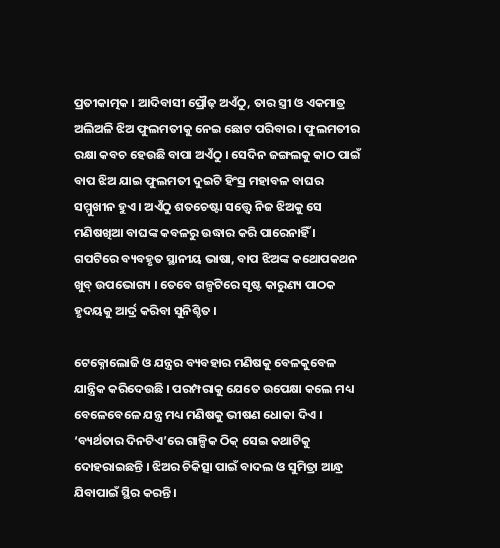ପ୍ରତୀକାତ୍ମକ । ଆଦିବାସୀ ପ୍ରୌଢ଼ ଅଏଁଠୁ, ତାର ସ୍ତ୍ରୀ ଓ ଏକମାତ୍ର ଅଲିଅଳି ଝିଅ ଫୁଲମତୀକୁ ନେଇ ଛୋଟ ପରିବାର । ଫୁଲମତୀର ରକ୍ଷା କବଚ ହେଉଛି ବାପା ଅଏଁଠୁ । ସେଦିନ ଜଙ୍ଗଲକୁ କାଠ ପାଇଁ ବାପ ଝିଅ ଯାଇ ଫୁଲମତୀ ଦୁଇଟି ହିଂସ୍ର ମହାବଳ ବାଘର ସମ୍ମୁଖୀନ ହୁଏ । ଅଏଁଠୁ ଶତଚେଷ୍ଟା ସତ୍ତ୍ବେ ନିଜ ଝିଅକୁ ସେ ମଣିଷଖିଆ ବାଘଙ୍କ କବଳରୁ ଉଦ୍ଧାର କରି ପାରେନାହିଁ । ଗପଟିରେ ବ୍ୟବହୃତ ସ୍ଥାନୀୟ ଭାଷା, ବାପ ଝିଅଙ୍କ କଥୋପକଥନ ଖୁବ୍ ଉପଭୋଗ୍ୟ । ତେବେ ଗଳ୍ପଟିରେ ସୃଷ୍ଟ କାରୁଣ୍ୟ ପାଠକ ହୃଦୟକୁ ଆର୍ଦ୍ର କରିବା ସୁନିଶ୍ଚିତ ।

ଟେକ୍ନୋଲୋଜି ଓ ଯନ୍ତ୍ରର ବ୍ୟବହାର ମଣିଷକୁ ବେଳକୁବେଳ ଯାନ୍ତ୍ରିକ କରିଦେଉଛି । ପରମ୍ପରାକୁ ଯେତେ ଉପେକ୍ଷା କଲେ ମଧ୍ୟ ବେଳେବେଳେ ଯନ୍ତ୍ର ମଧ୍ୟ ମଣିଷକୁ ଭୀଷଣ ଧୋକା ଦିଏ । ‘ବ୍ୟର୍ଥତାର ଦିନଟିଏ’ରେ ଗାଳ୍ପିକ ଠିକ୍ ସେଇ କଥାଟିକୁ ଦୋହରାଇଛନ୍ତି । ଝିଅର ଚିକିତ୍ସା ପାଇଁ ବାଦଲ ଓ ସୁମିତ୍ରା ଆନ୍ଧ୍ର ଯିବାପାଇଁ ସ୍ଥିର କରନ୍ତି ।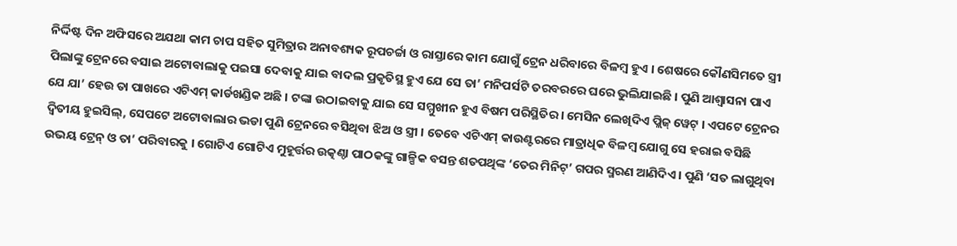ନିର୍ଦ୍ଦିଷ୍ଟ ଦିନ ଅଫିସରେ ଅଯଥା କାମ ଚାପ ସହିତ ସୁମିତ୍ରାର ଅନାବଶ୍ୟକ ରୂପଚର୍ଚ୍ଚା ଓ ରାସ୍ତାରେ କାମ ଯୋଗୁଁ ଟ୍ରେନ ଧରିବାରେ ବିଳମ୍ବ ହୁଏ । ଶେଷରେ କୌଣସିମତେ ସ୍ତ୍ରୀ ପିଲାଙ୍କୁ ଟ୍ରେନରେ ବସାଇ ଅଟୋବାଲାକୁ ପଇସା ଦେବାକୁ ଯାଇ ବାଦଲ ପ୍ରକୃତିସ୍ଥ ହୁଏ ଯେ ସେ ତା’ ମନିପର୍ସଟି ତରବରରେ ଘରେ ଭୁଲିଯାଇଛି । ପୁଣି ଆଶ୍ବାସନା ପାଏ ଯେ ଯା’ ହେଉ ତା ପାଖରେ ଏଟିଏମ୍ କାର୍ଡଖଣ୍ଡିକ ଅଛି । ଟଙ୍କା ଉଠାଇବାକୁ ଯାଇ ସେ ସମ୍ମୁଖୀନ ହୁଏ ବିଷମ ପରିସ୍ଥିତିର । ମେସିନ ଲେଖିଦିଏ ପ୍ଲିଜ୍ ୱେଟ୍ । ଏପଟେ ଟ୍ରେନର ଦ୍ବିତୀୟ ହୁଇସିଲ୍, ସେପଟେ ଅଟୋବାଲାର ଭଡା ପୁଣି ଟ୍ରେନରେ ବସିଥିବା ଝିଅ ଓ ସ୍ତ୍ରୀ । ତେବେ ଏଟିଏମ୍ କାଉଣ୍ଟରରେ ମାତ୍ରାଧିକ ବିଳମ୍ବ ଯୋଗୁ ସେ ହରାଇ ବସିଛି ଉଭୟ ଟ୍ରେନ୍ ଓ ତା’ ପରିବାରକୁ । ଗୋଟିଏ ଗୋଟିଏ ମୁହୂର୍ତ୍ତର ଉତ୍କଣ୍ଠା ପାଠକଙ୍କୁ ଗାଳ୍ପିକ ବସନ୍ତ ଶତପଥିଙ୍କ ‘ତେର ମିନିଟ୍’ ଗପର ସ୍ମରଣ ଆଣିଦିଏ । ପୁଣି ‘ସତ ଲାଗୁଥିବା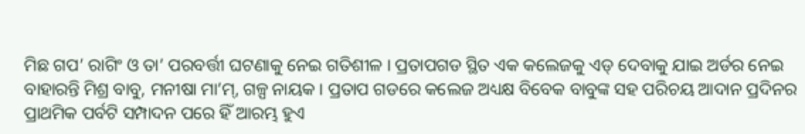ମିଛ ଗପ’ ରାଗିଂ ଓ ତା’ ପରବର୍ତ୍ତୀ ଘଟଣାକୁ ନେଇ ଗତିଶୀଳ । ପ୍ରତାପଗଡ ସ୍ଥିତ ଏକ କଲେଜକୁ ଏଡ୍ ଦେବାକୁ ଯାଇ ଅର୍ଡର ନେଇ ବାହାରନ୍ତି ମିଶ୍ର ବାବୁ, ମନୀଷା ମା’ମ୍, ଗଳ୍ପ ନାୟକ । ପ୍ରତାପ ଗଡରେ କଲେଜ ଅଧ୍ୟକ୍ଷ ବିବେକ ବାବୁଙ୍କ ସହ ପରିଚୟ ଆଦାନ ପ୍ରଦିନର ପ୍ରାଥମିକ ପର୍ବଟି ସମ୍ପାଦନ ପରେ ହିଁ ଆରମ୍ଭ ହୁଏ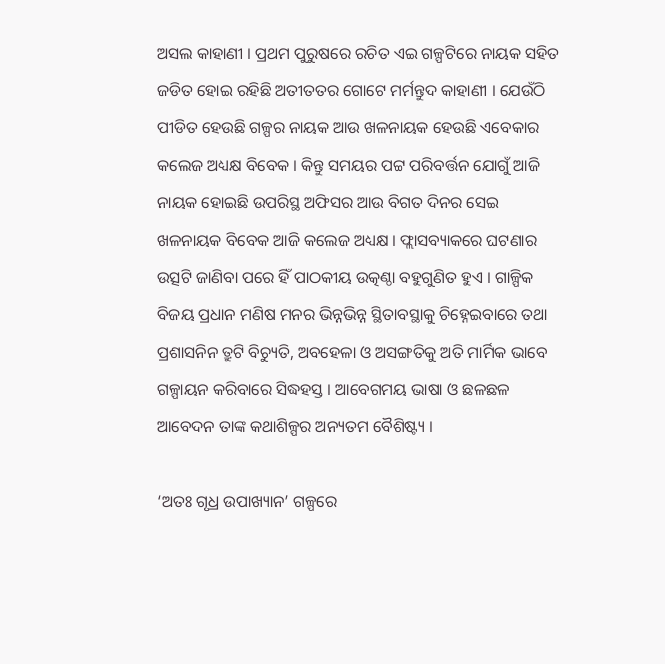ଅସଲ କାହାଣୀ । ପ୍ରଥମ ପୁରୁଷରେ ରଚିତ ଏଇ ଗଳ୍ପଟିରେ ନାୟକ ସହିତ ଜଡିତ ହୋଇ ରହିଛି ଅତୀତତର ଗୋଟେ ମର୍ମନ୍ତୁଦ କାହାଣୀ । ଯେଉଁଠି ପୀଡିତ ହେଉଛି ଗଳ୍ପର ନାୟକ ଆଉ ଖଳନାୟକ ହେଉଛି ଏବେକାର କଲେଜ ଅଧ୍ୟକ୍ଷ ବିବେକ । କିନ୍ତୁ ସମୟର ପଟ୍ଟ ପରିବର୍ତ୍ତନ ଯୋଗୁଁ ଆଜି ନାୟକ ହୋଇଛି ଉପରିସ୍ଥ ଅଫିସର ଆଉ ବିଗତ ଦିନର ସେଇ ଖଳନାୟକ ବିବେକ ଆଜି କଲେଜ ଅଧ୍ୟକ୍ଷ । ଫ୍ଲାସବ୍ୟାକରେ ଘଟଣାର ଉତ୍ସଟି ଜାଣିବା ପରେ ହିଁ ପାଠକୀୟ ଉତ୍କଣ୍ଠା ବହୁଗୁଣିତ ହୁଏ । ଗାଳ୍ପିକ ବିଜୟ ପ୍ରଧାନ ମଣିଷ ମନର ଭିନ୍ନଭିନ୍ନ ସ୍ଥିତାବସ୍ଥାକୁ ଚିହ୍ନେଇବାରେ ତଥା ପ୍ରଶାସନିନ ତ୍ରୁଟି ବିଚ୍ୟୁତି, ଅବହେଳା ଓ ଅସଙ୍ଗତିକୁ ଅତି ମାର୍ମିକ ଭାବେ ଗଳ୍ପାୟନ କରିବାରେ ସିଦ୍ଧହସ୍ତ । ଆବେଗମୟ ଭାଷା ଓ ଛଳଛଳ ଆବେଦନ ତାଙ୍କ କଥାଶିଳ୍ପର ଅନ୍ୟତମ ବୈଶିଷ୍ଟ୍ୟ ।

‘ଅତଃ ଗୃଧ୍ର ଉପାଖ୍ୟାନ’ ଗଳ୍ପରେ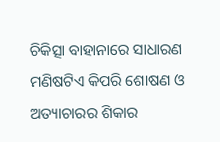ଚିକିତ୍ସା ବାହାନାରେ ସାଧାରଣ ମଣିଷଟିଏ କିପରି ଶୋଷଣ ଓ ଅତ୍ୟାଚାରର ଶିକାର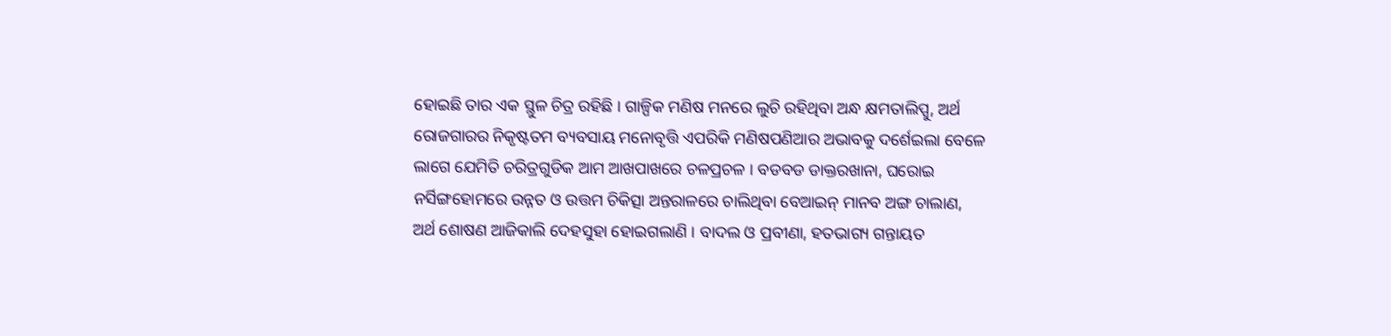ହୋଇଛି ତାର ଏକ ସ୍ଥୁଳ ଚିତ୍ର ରହିଛି । ଗାଳ୍ପିକ ମଣିଷ ମନରେ ଲୁଚି ରହିଥିବା ଅନ୍ଧ କ୍ଷମତାଲିପ୍ସୁ, ଅର୍ଥ ରୋଜଗାରର ନିକୃଷ୍ଟତମ ବ୍ୟବସାୟ ମନୋବୃତ୍ତି ଏପରିକି ମଣିଷପଣିଆର ଅଭାବକୁ ଦର୍ଶେଇଲା ବେଳେ ଲାଗେ ଯେମିତି ଚରିତ୍ରଗୁଡିକ ଆମ ଆଖପାଖରେ ଚଳପ୍ରଚଳ । ବଡବଡ ଡାକ୍ତରଖାନା, ଘରୋଇ ନର୍ସିଙ୍ଗହୋମରେ ଉନ୍ନତ ଓ ଉତ୍ତମ ଚିକିତ୍ସା ଅନ୍ତରାଳରେ ଚାଲିଥିବା ବେଆଇନ୍ ମାନବ ଅଙ୍ଗ ଚାଲାଣ, ଅର୍ଥ ଶୋଷଣ ଆଜିକାଲି ଦେହସୁହା ହୋଇଗଲାଣି । ବାଦଲ ଓ ପ୍ରବୀଣା, ହତଭାଗ୍ୟ ଗନ୍ତାୟତ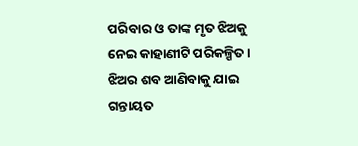ପରିବାର ଓ ତାଙ୍କ ମୃତ ଝିଅକୁ ନେଇ କାହାଣୀଟି ପରିକଳ୍ପିତ । ଝିଅର ଶବ ଆଣିବାକୁ ଯାଇ ଗନ୍ତାୟତ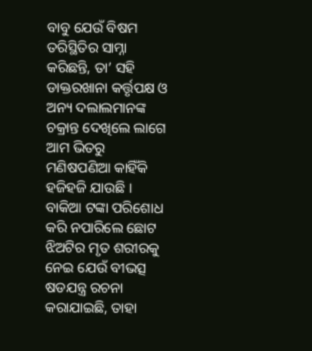ବାବୁ ଯେଉଁ ବିଷମ ତରିସ୍ଥିତିର ସାମ୍ନା କରିଛନ୍ତି, ତା’ ସହି ଡାକ୍ତରଖାନା କର୍ତ୍ତୃପକ୍ଷ ଓ ଅନ୍ୟ ଦଲାଲମାନଙ୍କ ଚକ୍ରାନ୍ତ ଦେଖିଲେ ଲାଗେ ଆମ ଭିତରୁ ମଣିଷପଣିଆ କାହିଁକି ହଜିହଜି ଯାଉଛି । ବାକିଆ ଟଙ୍କା ପରିଶୋଧ କରି ନପାରିଲେ ଛୋଟ ଝିଅଟିର ମୃତ ଶରୀରକୁ ନେଇ ଯେଉଁ ବୀଭତ୍ସ ଷଡଯନ୍ତ୍ର ରଚନା କରାଯାଇଛି, ତାହା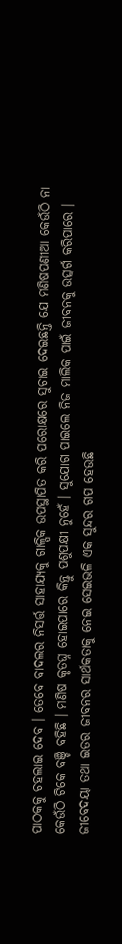ପାଠକକୁ ଚହଲାଇ ଦେବ । ତେବେ ବାଦଲର ନିସର୍ତ୍ତ ସାହାଯ୍ୟକୁ ଗାଳ୍ପିକ ଉପସ୍ଥାପିତ କରି ପରୋକ୍ଷରେ ସୁଚାଇ ଦେଇଛନ୍ତି ଯେ ମଣିଷପଣୀଆ କେଉଁଠି ନା କେଉଁଠି ଟିକେ ବଞ୍ଚି ବହିଛି । ମଣିଷ କୃତଘ୍ନ ହୋଇପାରେ କିନ୍ତୁ ପଶୁପକ୍ଷୀ ନୁହେଁ । ସୁଯୋଗ ପାଇଲେ ନିଜ ମାଲିକ ପାଇଁ ଜୀବନକୁ ଉତ୍ସର୍ଗ କରିପାରେ । ଜୀବେଦୟା ତଥା ଇତର ଜୀବନର ସାର୍ଥକତାକୁ ନେଇ ସେଇଭଳି ଏକ ସୁନ୍ଦର ଗପ ହେଉଛି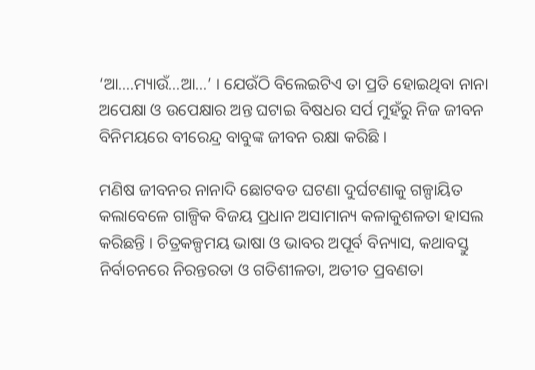‘ଆ….ମ୍ୟାଉଁ…ଆ…’ । ଯେଉଁଠି ବିଲେଇଟିଏ ତା ପ୍ରତି ହୋଇଥିବା ନାନା ଅପେକ୍ଷା ଓ ଉପେକ୍ଷାର ଅନ୍ତ ଘଟାଇ ବିଷଧର ସର୍ପ ମୁହଁରୁ ନିଜ ଜୀବନ ବିନିମୟରେ ବୀରେନ୍ଦ୍ର ବାବୁଙ୍କ ଜୀବନ ରକ୍ଷା କରିଛି ।

ମଣିଷ ଜୀବନର ନାନାଦି ଛୋଟବଡ ଘଟଣା ଦୁର୍ଘଟଣାକୁ ଗଳ୍ପାୟିତ କଲାବେଳେ ଗାଳ୍ପିକ ବିଜୟ ପ୍ରଧାନ ଅସାମାନ୍ୟ କଳାକୁଶଳତା ହାସଲ କରିଛନ୍ତି । ଚିତ୍ରକଳ୍ପମୟ ଭାଷା ଓ ଭାବର ଅପୂର୍ବ ବିନ୍ୟାସ, କଥାବସ୍ତୁ ନିର୍ବାଚନରେ ନିରନ୍ତରତା ଓ ଗତିଶୀଳତା, ଅତୀତ ପ୍ରବଣତା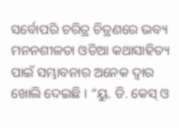ସର୍ବୋପରି ଚରିତ୍ର ଚିତ୍ରଣରେ ଭବ୍ୟ ମନନଶୀଳତା ଓଡିଆ କଥାସାହିତ୍ୟ ପାଇଁ ସମ୍ଭାବନାର ଅନେକ ଦ୍ବାର ଖୋଲି ଦେଇଛି । “ୟୁ. ଡି. କେସ୍ ଓ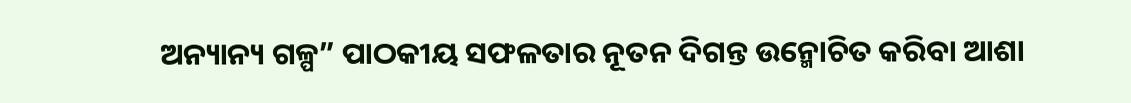ଅନ୍ୟାନ୍ୟ ଗଳ୍ପ” ପାଠକୀୟ ସଫଳତାର ନୂତନ ଦିଗନ୍ତ ଉନ୍ମୋଚିତ କରିବା ଆଶା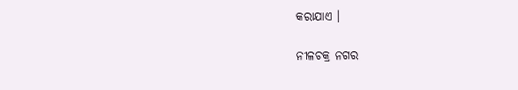କରାଯାଏ ।

ନୀଳଚକ୍ର ନଗର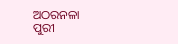ଅଠରନଳା
ପୁରୀ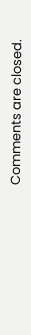Comments are closed.